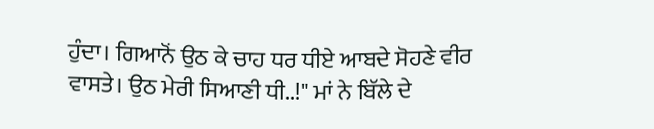ਹੁੰਦਾ। ਗਿਆਨੋਂ ਉਠ ਕੇ ਚਾਹ ਧਰ ਧੀਏ ਆਬਦੇ ਸੋਹਣੇ ਵੀਰ ਵਾਸਤੇ। ਉਠ ਮੇਰੀ ਸਿਆਣੀ ਧੀ..!" ਮਾਂ ਨੇ ਬਿੱਲੇ ਦੇ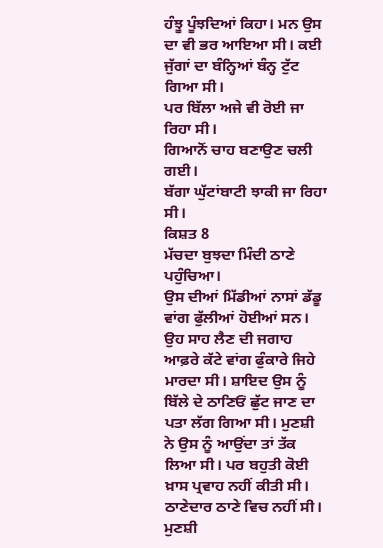ਹੰਝੂ ਪੂੰਝਦਿਆਂ ਕਿਹਾ। ਮਨ ਉਸ ਦਾ ਵੀ ਭਰ ਆਇਆ ਸੀ। ਕਈ ਜੁੱਗਾਂ ਦਾ ਬੰਨ੍ਹਿਆਂ ਬੰਨ੍ਹ ਟੁੱਟ ਗਿਆ ਸੀ।
ਪਰ ਬਿੱਲਾ ਅਜੇ ਵੀ ਰੋਈ ਜਾ ਰਿਹਾ ਸੀ।
ਗਿਆਨੋਂ ਚਾਹ ਬਣਾਉਣ ਚਲੀ ਗਈ।
ਬੱਗਾ ਘੁੱਟਾਂਬਾਟੀ ਝਾਕੀ ਜਾ ਰਿਹਾ ਸੀ।
ਕਿਸ਼ਤ 8
ਮੱਚਦਾ ਬੁਝਦਾ ਮਿੰਦੀ ਠਾਣੇ ਪਹੁੰਚਿਆ।
ਉਸ ਦੀਆਂ ਮਿੱਡੀਆਂ ਨਾਸਾਂ ਡੱਡੂ ਵਾਂਗ ਫੁੱਲੀਆਂ ਹੋਈਆਂ ਸਨ। ਉਹ ਸਾਹ ਲੈਣ ਦੀ ਜਗਾਹ ਆਫ਼ਰੇ ਕੱਟੇ ਵਾਂਗ ਫੁੰਕਾਰੇ ਜਿਹੇ ਮਾਰਦਾ ਸੀ। ਸ਼ਾਇਦ ਉਸ ਨੂੰ ਬਿੱਲੇ ਦੇ ਠਾਣਿਓਂ ਛੁੱਟ ਜਾਣ ਦਾ ਪਤਾ ਲੱਗ ਗਿਆ ਸੀ। ਮੁਣਸ਼ੀ ਨੇ ਉਸ ਨੂੰ ਆਉਂਦਾ ਤਾਂ ਤੱਕ ਲਿਆ ਸੀ। ਪਰ ਬਹੁਤੀ ਕੋਈ ਖ਼ਾਸ ਪ੍ਰਵਾਹ ਨਹੀਂ ਕੀਤੀ ਸੀ। ਠਾਣੇਦਾਰ ਠਾਣੇ ਵਿਚ ਨਹੀਂ ਸੀ। ਮੁਣਸ਼ੀ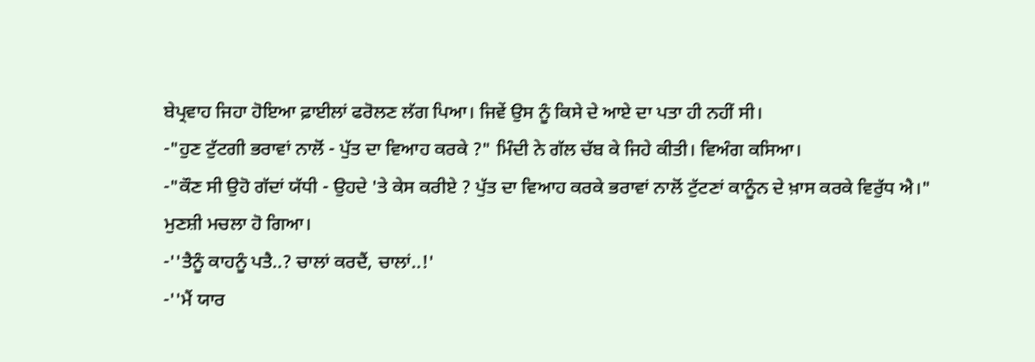ਬੇਪ੍ਰਵਾਹ ਜਿਹਾ ਹੋਇਆ ਫ਼ਾਈਲਾਂ ਫਰੋਲਣ ਲੱਗ ਪਿਆ। ਜਿਵੇਂ ਉਸ ਨੂੰ ਕਿਸੇ ਦੇ ਆਏ ਦਾ ਪਤਾ ਹੀ ਨਹੀਂ ਸੀ।
-"ਹੁਣ ਟੁੱਟਗੀ ਭਰਾਵਾਂ ਨਾਲੋਂ - ਪੁੱਤ ਦਾ ਵਿਆਹ ਕਰਕੇ ?" ਮਿੰਦੀ ਨੇ ਗੱਲ ਚੱਬ ਕੇ ਜਿਹੇ ਕੀਤੀ। ਵਿਅੰਗ ਕਸਿਆ।
-"ਕੌਣ ਸੀ ਉਹੋ ਗੱਦਾਂ ਯੱਧੀ - ਉਹਦੇ 'ਤੇ ਕੇਸ ਕਰੀਏ ? ਪੁੱਤ ਦਾ ਵਿਆਹ ਕਰਕੇ ਭਰਾਵਾਂ ਨਾਲੋਂ ਟੁੱਟਣਾਂ ਕਾਨੂੰਨ ਦੇ ਖ਼ਾਸ ਕਰਕੇ ਵਿਰੁੱਧ ਐ।" ਮੁਣਸ਼ੀ ਮਚਲਾ ਹੋ ਗਿਆ।
-''ਤੈਨੂੰ ਕਾਹਨੂੰ ਪਤੈ..? ਚਾਲਾਂ ਕਰਦੈਂ, ਚਾਲਾਂ..!'
-''ਮੈਂ ਯਾਰ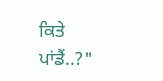ਕਿਤੇ ਪਾਂਡੈਂ..?"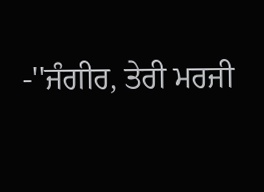-''ਜੰਗੀਰ, ਤੇਰੀ ਮਰਜੀ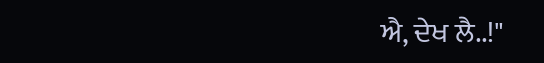ਐ, ਦੇਖ ਲੈ..!"